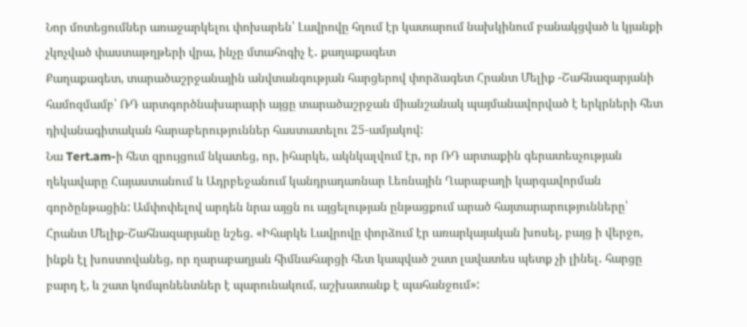Նոր մոտեցումներ առաջարկելու փոխարեն՝ Լավրովը հղում էր կատարում նախկինում բանակցված և կյանքի չկոչված փաստաթղթերի վրա, ինչը մտահոգիչ է․ քաղաքագետ
Քաղաքագետ, տարածաշրջանային անվտանգության հարցերով փորձագետ Հրանտ Մելիք -Շահնազարյանի համոզմամբ՝ ՌԴ արտգործնախարարի այցը տարածաշրջան միանշանակ պայմանավորված է երկրների հետ դիվանագիտական հարաբերություններ հաստատելու 25-ամյակով:
Նա Tert.am-ի հետ զրույցում նկատեց, որ, իհարկե, ակնկալվում էր, որ ՌԴ արտաքին գերատեսչության ղեկավարը Հայաստանում և Ադրբեջանում կանդրադառնար Լեռնային Ղարաբաղի կարգավորման գործընթացին: Ամփոփելով արդեն նրա այցն ու այցելության ընթացքում արած հայտարարությունները՝ Հրանտ Մելիք-Շահնազարյանը նշեց. «Իհարկե Լավրովը փորձում էր առարկայական խոսել, բայց ի վերջո, ինքն էլ խոստովանեց, որ ղարաբաղյան հիմնահարցի հետ կապված շատ լավատես պետք չի լինել․ հարցը բարդ է, և շատ կոմպոնենտներ է պարունակում, աշխատանք է պահանջում»: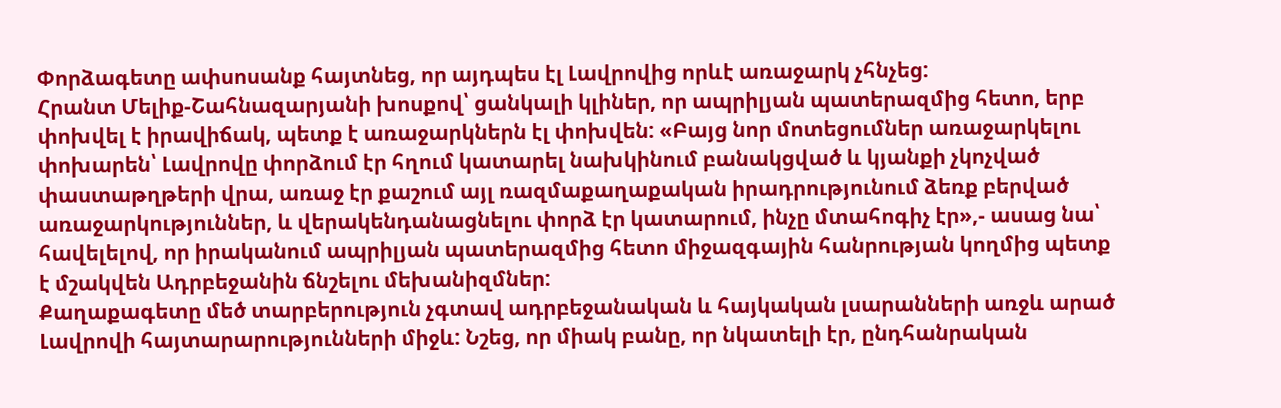Փորձագետը ափսոսանք հայտնեց, որ այդպես էլ Լավրովից որևէ առաջարկ չհնչեց:
Հրանտ Մելիք-Շահնազարյանի խոսքով՝ ցանկալի կլիներ, որ ապրիլյան պատերազմից հետո, երբ փոխվել է իրավիճակ, պետք է առաջարկներն էլ փոխվեն: «Բայց նոր մոտեցումներ առաջարկելու փոխարեն՝ Լավրովը փորձում էր հղում կատարել նախկինում բանակցված և կյանքի չկոչված փաստաթղթերի վրա, առաջ էր քաշում այլ ռազմաքաղաքական իրադրությունում ձեռք բերված առաջարկություններ, և վերակենդանացնելու փորձ էր կատարում, ինչը մտահոգիչ էր»,- ասաց նա՝ հավելելով, որ իրականում ապրիլյան պատերազմից հետո միջազգային հանրության կողմից պետք է մշակվեն Ադրբեջանին ճնշելու մեխանիզմներ:
Քաղաքագետը մեծ տարբերություն չգտավ ադրբեջանական և հայկական լսարանների առջև արած Լավրովի հայտարարությունների միջև: Նշեց, որ միակ բանը, որ նկատելի էր, ընդհանրական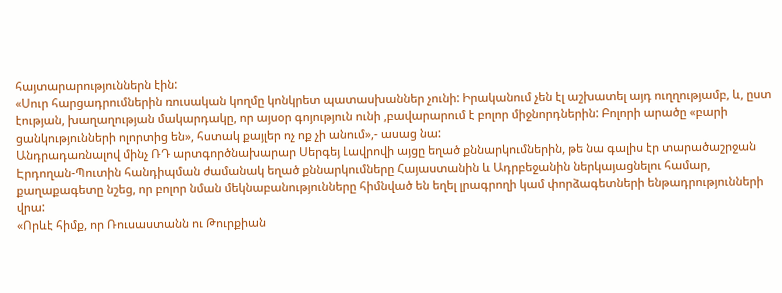հայտարարություններն էին:
«Սուր հարցադրումներին ռուսական կողմը կոնկրետ պատասխաններ չունի: Իրականում չեն էլ աշխատել այդ ուղղությամբ, և, ըստ էության, խաղաղության մակարդակը, որ այսօր գոյություն ունի ,բավարարում է բոլոր միջնորդներին: Բոլորի արածը «բարի ցանկությունների ոլորտից են», հստակ քայլեր ոչ ոք չի անում»,- ասաց նա:
Անդրադառնալով մինչ ՌԴ արտգործնախարար Սերգեյ Լավրովի այցը եղած քննարկումներին, թե նա գալիս էր տարածաշրջան Էրդողան-Պուտին հանդիպման ժամանակ եղած քննարկումները Հայաստանին և Ադրբեջանին ներկայացնելու համար, քաղաքագետը նշեց, որ բոլոր նման մեկնաբանությունները հիմնված են եղել լրագրողի կամ փորձագետների ենթադրությունների վրա:
«Որևէ հիմք, որ Ռուսաստանն ու Թուրքիան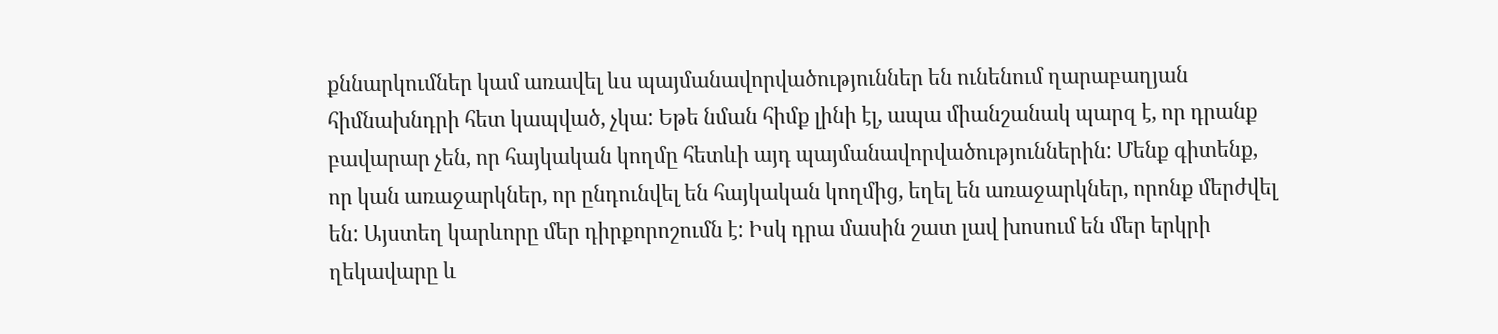քննարկումներ կամ առավել ևս պայմանավորվածություններ են ունենում ղարաբաղյան հիմնախնդրի հետ կապված, չկա: Եթե նման հիմք լինի էլ, ապա միանշանակ պարզ է, որ դրանք բավարար չեն, որ հայկական կողմը հետևի այդ պայմանավորվածություններին: Մենք գիտենք, որ կան առաջարկներ, որ ընդունվել են հայկական կողմից, եղել են առաջարկներ, որոնք մերժվել են: Այստեղ կարևորը մեր դիրքորոշումն է: Իսկ դրա մասին շատ լավ խոսում են մեր երկրի ղեկավարը և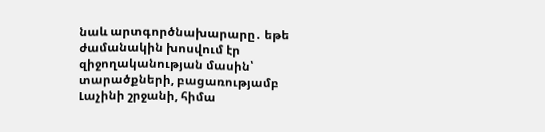նաև արտգործնախարարը․ եթե ժամանակին խոսվում էր զիջողականության մասին՝ տարածքների, բացառությամբ Լաչինի շրջանի, հիմա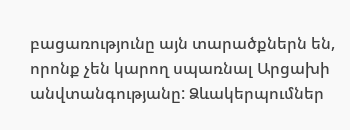բացառությունը այն տարածքներն են, որոնք չեն կարող սպառնալ Արցախի անվտանգությանը: Ձևակերպումներ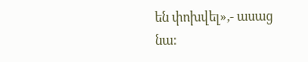են փոխվել»,- ասաց նա: